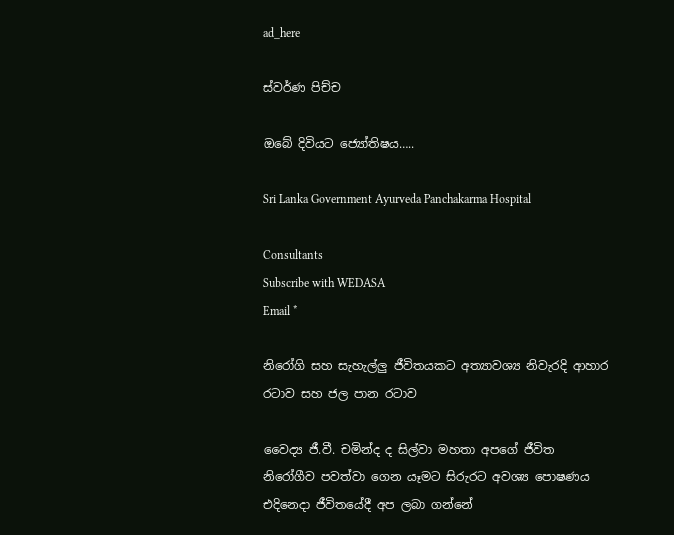ad_here

ස්වර්ණ පිච්ච

ඔබේ දිවියට ජ්‍යෝතිෂය…..

Sri Lanka Government Ayurveda Panchakarma Hospital

Consultants
Subscribe with WEDASA
Email *

නිරෝගි සහ සැහැල්ලු ජීවිතයකට අත්‍යාවශ්‍ය නිවැරදි ආහාර රටාව සහ ජල පාන රටාව

වෛද්‍ය ජී.වී. චමින්ද ද සිල්වා මහතා අපගේ ජීවිත නිරෝගීව පවත්වා ගෙන යෑමට සිරුරට අවශ්‍ය පොෂණය එදිනෙදා ජීවිතයේදී අප ලබා ගන්නේ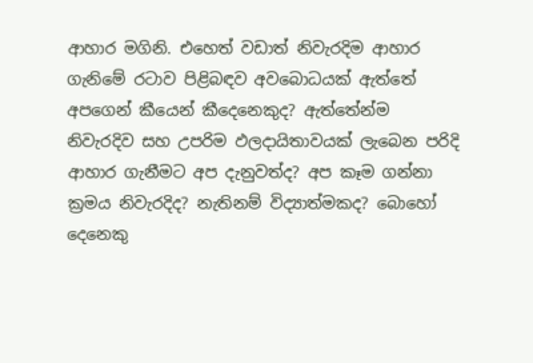ආහාර මගිනි. එහෙත් වඩාත් නිවැරදිම ආහාර ගැනිමේ රටාව පිළිබඳව අවබොධයක් ඇත්තේ අපගෙන් කීයෙන් කීදෙනෙකුද? ඇත්තේන්ම නිවැරදිව සහ උපරිම ඵලදායිතාවයක් ලැබෙන පරිදි ආහාර ගැනීමට අප දැනුවත්ද? අප කෑම ගන්නා ක්‍රමය නිවැරදිද? නැතිනම් විද්‍යාත්මකද? බොහෝ දෙනෙකු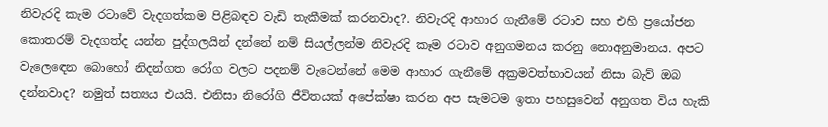නිවැරදි කැම රටාවේ වැදගත්කම පිළිබඳව වැඩි තැකීමක් කරනවාද?. නිවැරදි ආහාර ගැනීමේ රටාව සහ එහි ප්‍රයෝජන කොතරම් වැදගත්ද යන්න පුද්ගලයින් දන්නේ නම් සියල්ලන්ම නිවැරදි කෑම රටාව අනුගමනය කරනු නොඅනුමානය. අපට වැල‍ෙඳෙන බොහෝ නිදන්ගත රෝග වලට පදනම් වැටෙන්නේ මෙම ආහාර ගැනීමේ අක්‍රමවත්භාවයන් නිසා බැව් ඔබ දන්නවාද? නමුත් සත්‍යය එයයි. එනිසා නිරෝගි ජීවිතයක් අපේක්ෂා කරන අප සැමටම ඉතා පහසුවෙන් අනුගත විය හැකි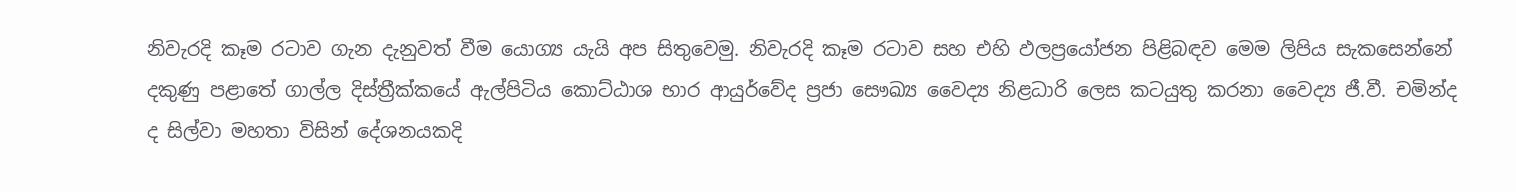නිවැරදි කෑම රටාව ගැන දැනුවත් වීම යොග්‍ය යැයි අප සිතුවෙමු. නිවැරදි කෑම රටාව සහ එහි ඵලප්‍රයෝජන පිළිබඳව මෙම ලිපිය සැකසෙන්නේ දකුණු පළාතේ ගාල්ල දිස්ත්‍රීක්කයේ ඇල්පිටිය කොට්ඨාශ භාර ආයුර්වේද ප්‍රජා සෞඛ්‍ය වෛද්‍ය නිළධාරි ලෙස කටයුතු කරනා වෛද්‍ය ජී.වී. චමින්ද ද සිල්වා මහතා විසින් දේශනයකදි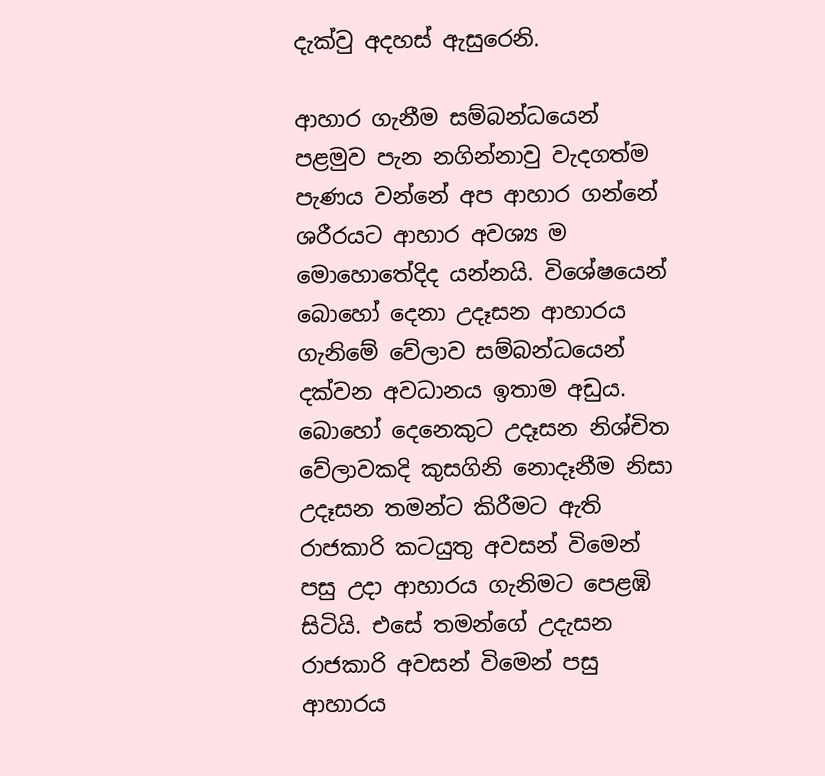දැක්වු අදහස් ඇසුරෙනි.

ආහාර ගැනීම සම්බන්ධයෙන් පළමුව පැන නගින්නාවු වැදගත්ම පැණය වන්නේ අප ආහාර ගන්නේ ශරීරයට ආහාර අවශ්‍ය ම මොහොතේදිද යන්නයි. විශේෂයෙන් බොහෝ දෙනා උදෑසන ආහාරය ගැනිමේ වේලාව සම්බන්ධයෙන් දක්වන අවධානය ඉතාම අඩුය. බොහෝ දෙනෙකුට උදෑසන නිශ්චිත වේලාවකදි කුසගිනි නොදෑනීම නිසා උදෑසන තමන්ට කිරීමට ඇති රාජකාරි කටයුතු අවසන් විමෙන් පසු උදා ආහාරය ගැනිමට පෙළඹි සිටියි. එසේ තමන්ගේ උදැසන රාජකාරි අවසන් විමෙන් පසු ආහාරය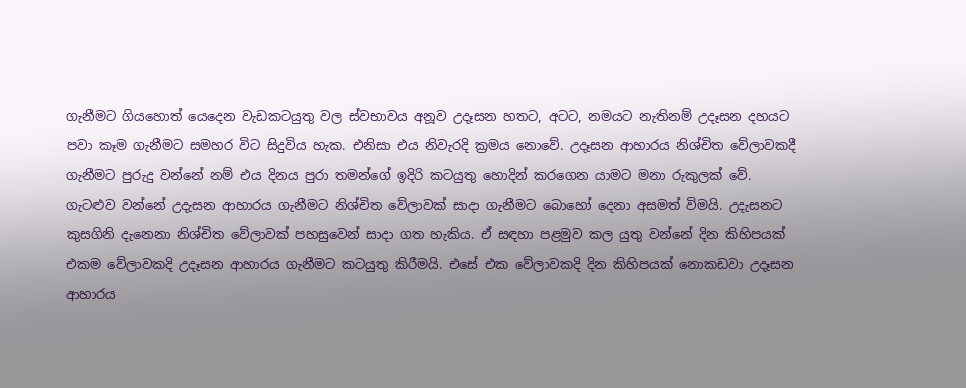ගැනීමට ගියහොත් යෙදෙන වැඩකටයුතු වල ස්වභාවය අනූව උදෑසන හතට, අටට, නමයට නැතිනම් උදෑසන දහයට පවා කෑම ගැනීමට සමහර විට සිදුවිය හැක. එනිසා එය නිවැරදි ක්‍රමය නොවේ. උදෑසන ආහාරය නිශ්චිත වේලාවකදී ගැනීමට පුරුදු වන්නේ නම් එය දිනය පුරා තමන්ගේ ඉදිරි කටයුතු හොදින් කරගෙන යාමට මනා රුකුලක් වේ. ගැටළුව වන්නේ ‍උදැසන ආහාරය ගැනීමට නිශ්චිත වේලාවක් සාදා ගැනීමට බොහෝ දෙනා අසමත් විමයි. උදැසනට කුසගිනි දැනෙනා නිශ්චිත වේලාවක් පහසුවෙන් සාදා ගත හැකිය. ඒ සඳහා පළමුව කල යුතු වන්නේ දින කිහිපයක් එකම වේලාවකදි උදෑසන ආහාරය ගැනීමට කටයුතු කිරීමයි. එසේ එක වේලාවකදි දින කිහිපයක් නොකඩවා උදෑසන ආහාරය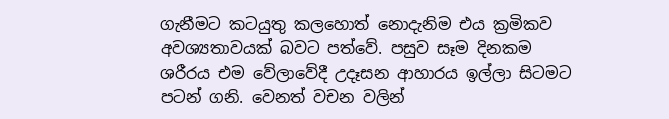ගැනීමට කටයුතු කලහොත් නොදැනිම එය ක්‍රමිකව අවශ්‍යතාවයක් බවට පත්වේ. පසුව සෑම දිනකම ශරීරය එම වේලාවේදී උදෑසන ආහාරය ඉල්ලා සිටමට පටන් ගනි. වෙනත් වචන වලින්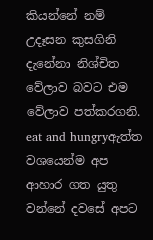කියන්නේ නම් උදෑසන කුසගිනි දැනේනා නිශ්චිත වේලාව බවට එම වේලාව පත්කරගනි.
eat and hungryඇත්ත වශයෙන්ම අප ආහාර ගත යුතු වන්නේ දවසේ අපට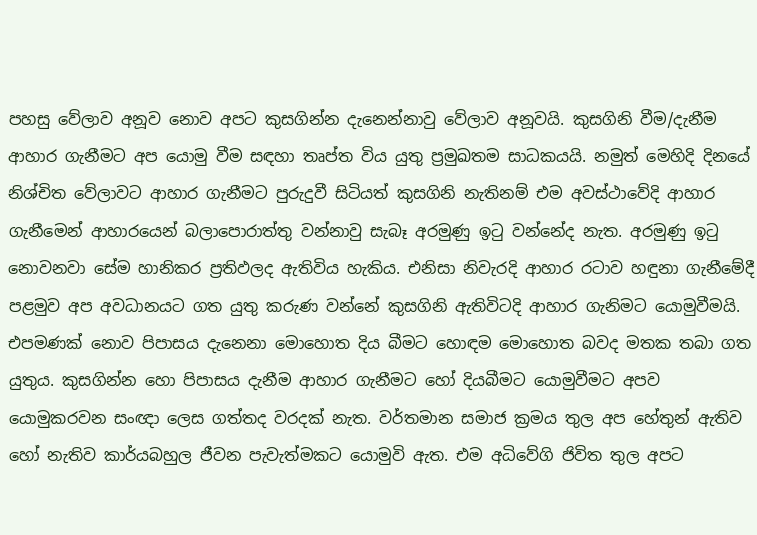පහසු වේලාව අනූව නොව අපට කුසගින්න දැනෙන්නාවු වේලාව අනූවයි. කුසගිනි වීම/දැනීම ආහාර ගැනීමට අප යොමු වීම සඳහා තෘප්ත විය යුතු ප්‍රමුඛතම සාධකයයි. නමුත් මෙහිදි දිනයේ නිශ්චිත වේලාවට ආහාර ගැනීමට පුරුදුවී සිටියත් කුසගිනි නැතිනම් එම අවස්ථාවේදි ආහාර ගැනීමෙන් ආහාරයෙන් බලාපොරාත්තු වන්නාවු සැබෑ අරමුණු ඉටු වන්නේද නැත. අරමුණු ඉටු නොවනවා සේම හානිකර ප්‍රතිඵලද ඇතිවිය හැකිය. එනිසා නිවැරදි ආහාර රටාව හඳුනා ගැනීමේදී පළමුව අප අවධානයට ගත යුතු කරුණ වන්නේ කුසගිනි ඇතිවිටදි ආහාර ගැනිමට යොමුවීමයි. එපමණක් නොව පිපාසය දැනෙනා මොහොත දිය බීමට හොඳම මොහොත බවද මතක තබා ගත යුතුය. කුසගින්න හො පිපාසය දැනීම ආහාර ගැනීමට හෝ දියබීමට යොමුවීමට අපව යොමුකරවන සංඥා ලෙස ගත්තද වරදක් නැත. වර්තමාන සමාජ ක්‍රමය තුල අප හේතුන් ඇතිව හෝ නැතිව කාර්යබහුල ජීවන පැවැත්මකට යොමුවි ඇත. එම අධිවේගි ජිවිත තුල අපට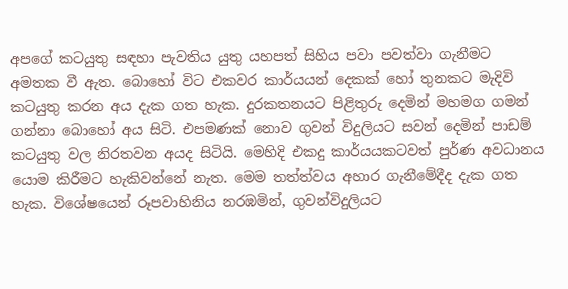අපගේ කටයුතු සඳහා පැවතිය යුතු යහපත් සිහිය පවා පවත්වා ගැනීමට අමතක වී ඇත. බොහෝ විට එකවර කාර්යයන් දෙකක් හෝ තුනකට මැදිවි කටයුතු කරන අය දැක ගත හැක. දුරකතනයට පිළිතුරු දෙමින් මහමග ගමන් ගන්නා බොහෝ අය සිටි. එපමණක් නොව ගුවන් විදුලියට සවන් දෙමින් පාඩම් කටයුතු වල නිරතවන අයද සිටියි. මෙහිදි එකදු කාර්යයකටවත් පුර්ණ අවධානය යොම කිරීමට හැකිවන්නේ නැත. මෙම තත්ත්වය අහාර ගැනීමේදීද දැක ගත හැක. විශේෂයෙන් රූපවාහිනිය නරඹමින්, ගුවන්විදුලියට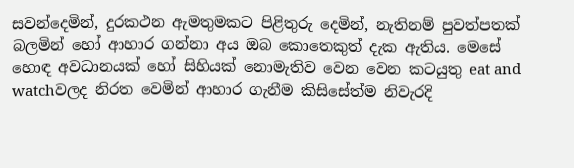සවන්දෙමින්, දුරකථන ඇමතුමකට පිළිතුරු දෙමින්, නැතිනම් පුවත්පතක් බලමින් හෝ ආහාර ගන්නා අය ඔබ කොතෙකුත් දැක ඇතිය. මෙසේ හොඳ අවධානයක් හෝ සිහියක් නොමැතිව වෙන වෙන කටයුතු eat and watchවලද නිරත වෙමින් ආහාර ගැනීම කිසිසේත්ම නිවැරදි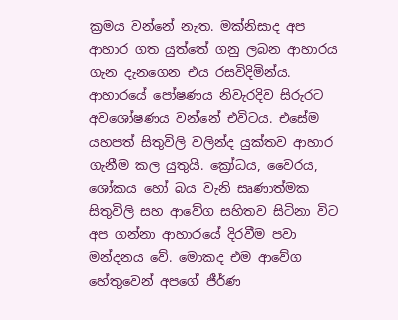ක්‍රමය වන්නේ නැත. මක්නිසාද අප ආහාර ගත යුත්තේ ගනු ලබන ආහාරය ගැන දැනගෙන එය රසවිදිමින්ය. ආහාරයේ පෝෂණය නිවැරදිව සිරුරට අවශෝෂණය වන්නේ එවිටය. එසේම යහපත් සිතුවිලි වලින්ද යුක්තව ආහාර ගැනීම කල යුතුයි. ක්‍රෝධය, වෛරය, ශෝකය හෝ බය වැනි සෘණාත්මක සිතුවිලි සහ ආවේග සහිතව සිටිනා විට අප ගන්නා ආහාරයේ දිරවීම පවා මන්දනය වේ. මොකද එම ආවේග හේතුවෙන් අපගේ ජීර්ණ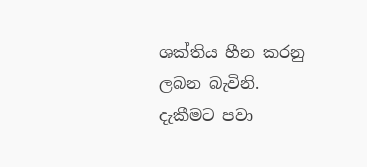ශක්තිය හීන කරනු ලබන බැවිනි.
දැකීමට පවා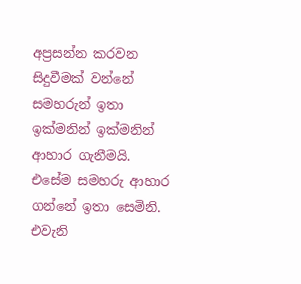අප්‍රසන්න කරවන සිදුවීමක් වන්නේ සමහරුන් ඉතා ඉක්මනින් ඉක්මනින් ආහාර ගැනීමයි. එසේම සමහරු ආහාර ගන්නේ ඉතා සෙමිනි. එවැනි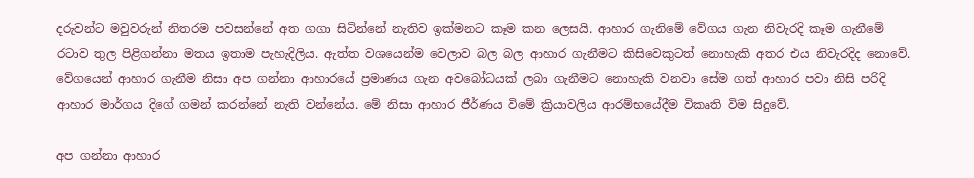දරුවන්ට මවුවරුන් නිතරම පවසන්නේ අත ගගා සිටින්නේ නැතිව ඉක්මනට කෑම කන ලෙසයි. ආහාර ගැනිමේ වේගය ගැන නිවැරදි කෑම ගැනීමේ රටාව තුල පිළිගන්නා මතය ඉතාම පැහැදිලිය. ඇත්ත වශයෙන්ම වෙලාව බල බල ආහාර ගැනීමට කිසිවෙකුටත් නොහැකි අතර එය නිවැරදිද නොවේ. වේගයෙන් ආහාර ගැනීම නිසා අප ගන්නා ආහාරයේ ප්‍රමාණය ගැන අවබෝධයක් ලබා ගැනීමට නොහැකි වනවා සේම ගත් ආහාර පවා නිසි පරිදි ආහාර මාර්ගය දිගේ ගමන් කරන්නේ නැති වන්නේය. මේ නිසා ආහාර ජීර්ණය විමේ ක්‍රියාවලිය ආරම්භයේදීම විකෘති විම සිදුවේ.

අප ගන්නා ආහාර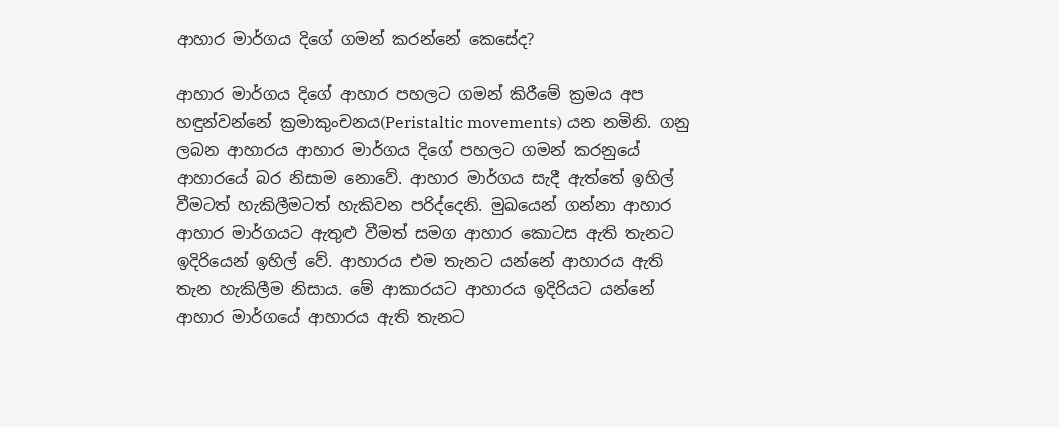ආහාර මාර්ගය දිගේ ගමන් කරන්නේ කෙසේද?

ආහාර මාර්ගය දිගේ ආහාර පහලට ගමන් කිරීමේ ක්‍රමය අප හඳුන්වන්නේ ක්‍රමාකුංචනය(Peristaltic movements) යන නමිනි. ගනු ලබන ආහාරය ආහාර මාර්ග‍ය දිගේ පහලට ගමන් කරනුයේ ආහාරයේ බර නිසාම නොවේ. ආහාර මාර්ගය සැදී ඇත්තේ ඉහිල් වීමටත් හැකිලීමටත් හැකිවන පරිද්දෙනි. මුඛයෙන් ගන්නා ආහාර ආහාර මාර්ගයට ඇතුළු වීමත් සමග ආහාර කොටස ඇති තැනට ඉදිරියෙන් ඉහිල් වේ. ආහාරය එම තැනට යන්නේ ආහාරය ඇති තැන හැකිලීම නිසාය. මේ ආකාරයට ආහාරය ඉදිරියට යන්නේ ආහාර මාර්ගයේ ආහාරය ඇති තැනට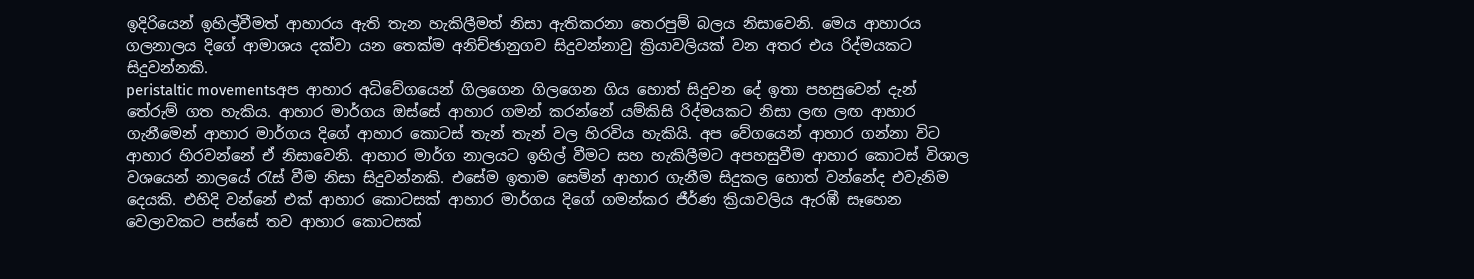ඉදිරියෙන් ඉහිල්වීමත් ආහාරය ඇති තැන හැකිලීමත් නිසා ඇතිකරනා තෙරපුම් බලය නිසාවෙනි. මෙය ආහාරය ගලනාලය දිගේ ආමාශය දක්වා යන තෙක්ම අනිච්ඡානුගව සිදුවන්නාවු ක්‍රියාවලියක් වන අතර එය රිද්මයකට සිදුවන්නකි.
peristaltic movementsඅප ආහාර අධිවේගයෙන් ගිලගෙන ගිලගෙන ගිය හොත් සිදුවන දේ ඉතා පහසුවෙන් දැන් තේරුම් ගත හැකිය. ආහාර මාර්ගය ඔස්සේ ආහාර ගමන් කරන්නේ යම්කිසි රිද්මයකට නිසා ලඟ ලඟ ආහාර ගැනීමෙන් ආහාර මාර්ගය දිගේ ආහාර කොටස් තැන් තැන් වල හිරවිය හැකියි. අප වේගයෙන් ආහාර ගන්නා විට ආහාර හිරවන්නේ ඒ නිසාවෙනි. ආහාර මාර්ග නාලයට ඉහිල් වීමට සහ හැකිලීමට අපහසුවීම ආහාර කොටස් විශාල වශයෙන් නාලයේ රැස් වීම නිසා සිදුවන්නකි. එසේම ඉතාම සෙමින් ආහාර ගැනීම සිදුකල හොත් වන්නේද එවැනිම දෙයකි. එහිදි වන්නේ එක් ආහාර කොටසක් ආහාර මාර්ග‍ය දිගේ ගමන්කර ජීර්ණ ක්‍රියාවලිය ඇරඹී සෑහෙන වෙලාවකට පස්සේ තව ආහාර කොටසක්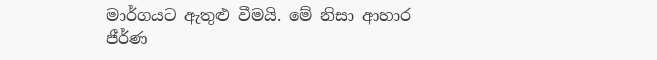මාර්ගයට ඇතුළු වීමයි. මේ නිසා ආහාර ජීර්ණ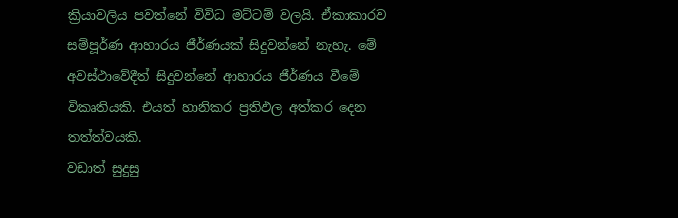ක්‍රියාවලිය පවත්නේ විවිධ මට්ටම් වලයි. ඒකාකාරව සම්පූර්ණ ආහාරය ජීර්ණයක් සිදුවන්නේ නැහැ. මේ අවස්ථාවේදීත් සිදුවන්නේ ආහාරය ජීර්ණය වීමේ විකෘතියකි. එයත් හානිකර ප්‍රතිඵල අත්කර දෙන තත්ත්වයකි.
වඩාත් සුදුසු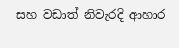සහ වඩාත් නිවැරදි ආහාර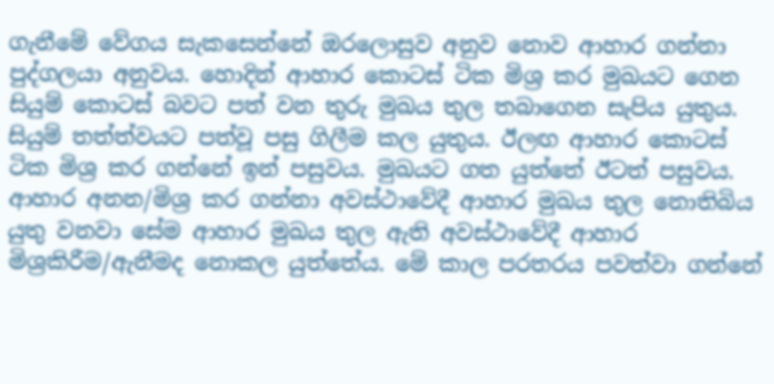ගැනීමේ වේගය සැකසෙන්නේ ඔරලොසුව අනුව නොව ආහාර ගන්නා පුද්ගලයා අනුවය. හොදින් ආහාර කොටස් ටික මිශ්‍ර කර මුඛයට ගෙන සියුම් කොටස් බවට පත් වන තුරු මුඛය තුල තබාගෙන සැපිය යුතුය. සියුම් තත්ත්වයට පත්වූ පසු ගිලීම කල යුතුය. ඊලඟ ආහාර කොටස් ටික මිශ්‍ර කර ගන්නේ ඉන් පසුවය. මුඛයට ගත යුත්තේ ඊටත් පසුවය. ආහාර අනන/මිශ්‍ර කර ගන්නා අවස්ථාවේදී ආහාර මුඛය තුල නොතිබිය යුතු වනවා සේම ආහාර මුඛය තුල ඇති අවස්ථාවේදී ආහාර මිශ්‍රකිරීම/ඇනීමද නොකල යුත්තේය. මේ කාල පරතරය පවත්වා ගන්නේ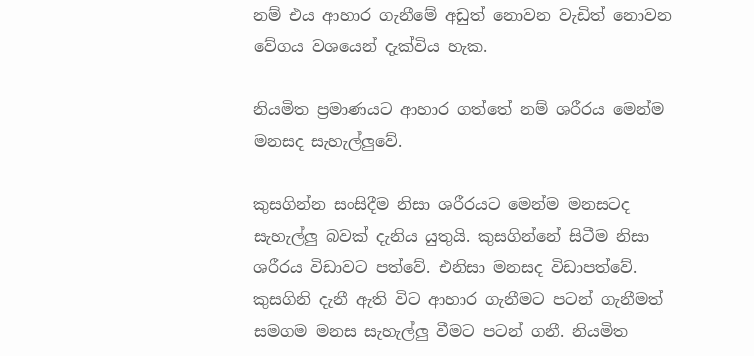නම් එය ආහාර ගැනීමේ අඩුත් නොවන වැඩිත් නොවන වේගය වශයෙන් දැක්විය හැක.

නියමිත ප්‍රමාණයට ආහාර ගත්තේ නම් ශරීරය මෙන්ම මනසද සැහැල්ලුවේ.

කුසගින්න සංසිදීම නිසා ශරීරයට මෙන්ම මනසටද සැහැල්ලු බවක් දැනිය යුතුයි. කුසගින්නේ සිටීම නිසා ශරීරය විඩාවට පත්වේ. එනිසා මනසද විඩාපත්වේ. කුසගිනි දැනී ඇති විට ආහාර ගැනීමට පටන් ගැනීමත් සමගම මනස සැහැල්ලු වීමට පටන් ගනී. නියමිත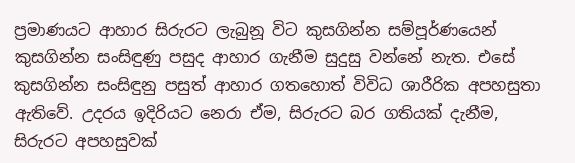ප්‍රමාණයට ආහාර සිරුරට ලැබුනූ විට කුසගින්න සම්පූර්ණයෙන් කුසගින්න සංසිඳුණු පසුද ආහාර ගැනීම සුදුසු වන්නේ නැත. එසේ කුසගින්න සංසිඳුනු පසුත් ආහාර ගතහොත් විවිධ ශාරීරික අපහසුතා ඇතිවේ. උදරය ඉදිරියට නෙ‍රා ඒම, සිරුරට බර ගතියක් දැනීම, සිරුරට අපහසුවක්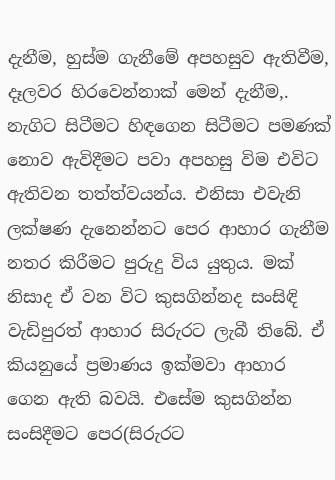දැනීම, හුස්ම ගැනීමේ අපහසුව ඇතිවීම, දෑලවර හිරවෙන්නාක් මෙන් දැනීම,. නැගිට සිටීමට හිඳගෙන සිටීමට පමණක් නොව ඇවිදීමට පවා අපහසු විම එවිට ඇතිවන තත්ත්වයන්ය. එනිසා එවැනි ලක්ෂණ දැනෙන්නට පෙර ආහාර ගැනීම නතර කිරීමට පුරුදු විය යුතුය. මක් නිසාද ඒ වන විට කුසගින්නද සංසිඳි වැඩිපුරත් ආහාර සිරුරට ලැබී තිබේ. ඒ කියනුයේ ප්‍රමාණය ඉක්මවා ආහාර ගෙන ඇති බවයි. එසේම කුසගින්න සංසිදීමට පෙර(සිරුරට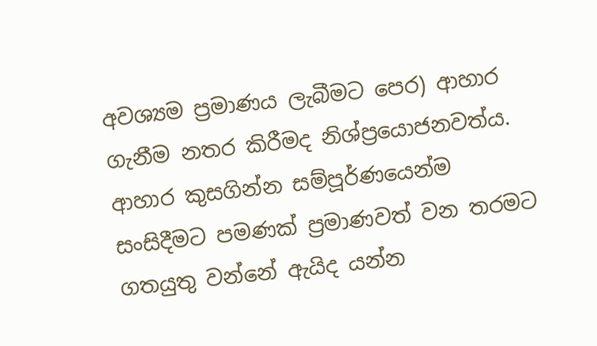අවශ්‍යම ප්‍රමාණය ලැබීමට පෙර) ආහාර ගැනීම නතර කිරීමද නිශ්ප්‍රයොජනවත්ය.
ආහාර කුසගින්න සම්පූර්ණයෙන්ම සංසිදීමට පමණක් ප්‍රමාණවත් වන තරමට ගතයුතු වන්නේ ඇයිද යන්න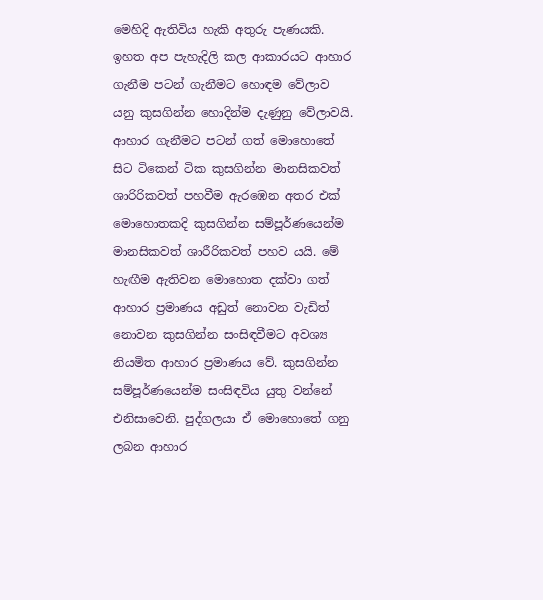මෙහිදි ඇතිවිය හැකි අතුරු පැණයකි. ඉහත අප පැහැදිලි කල ආකාරයට ආහාර ගැනීම පටන් ගැනීමට හොඳම වේලාව යනු කුසගින්න හොදින්ම දැණුනු වේලාවයි. ආහාර ගැනීමට පටන් ගත් මොහොතේ සිට ටිකෙන් ටික කුසගින්න මානසිකවත් ශාරිරිකවත් පහවීම ඇරඹෙන අතර එක් මොහොතකදි කුසගින්න සම්පූර්ණයෙන්ම මානසිකවත් ශාරීරිකවත් පහව යයි. මේ හැඟීම ඇතිවන මොහොත දක්වා ගත් ආහාර ප්‍රමාණය අඩුත් නොවන වැඩිත් නොවන කුසගින්න සංසිඳවීමට අවශ්‍ය නියමිත ආහාර ප්‍රමාණය වේ. කුසගින්න සම්පූර්ණයෙන්ම සංසිඳවිය යුතු වන්නේ එනිසාවෙනි. පුද්ගලයා ඒ මොහොතේ ගනු ලබන ආහාර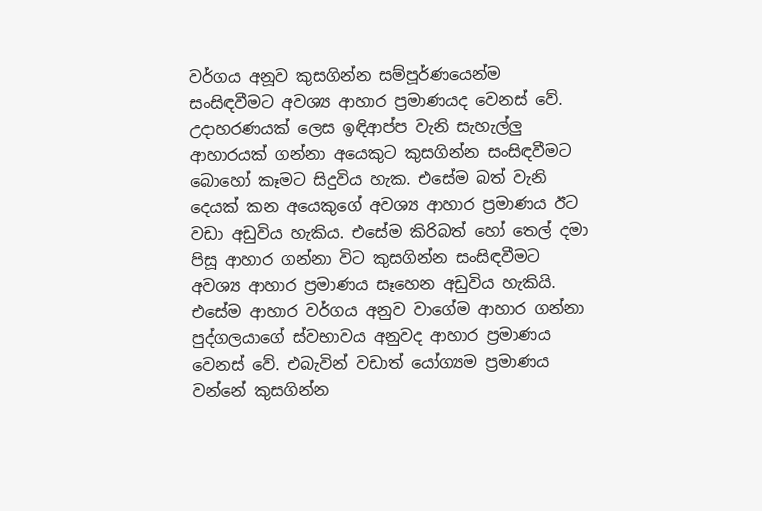වර්ගය අනූව කුසගින්න සම්පූර්ණයෙන්ම සංසිඳවීමට අවශ්‍ය ආහාර ප්‍රමාණයද වෙනස් වේ. උදාහරණයක් ලෙස ඉඳිආප්ප වැනි සැහැල්ලු ආහාරයක් ගන්නා අයෙකුට කුසගින්න සංසිඳවීමට බොහෝ කෑමට සිදුවිය හැක. එසේම බත් වැනි දෙයක් කන අයෙකුගේ අවශ්‍ය ආහාර ප්‍රමාණය ඊට වඩා අඩුවිය හැකිය. එසේම කිරිබත් හෝ තෙල් දමා පිසූ ආහාර ගන්නා විට කුසගින්න සංසිඳවීමට අවශ්‍ය ආහාර ප්‍රමාණය සෑහෙන අඩුවිය හැකියි. එසේම ආහාර වර්ගය අනුව වාගේම ආහාර ගන්නා පුද්ගලයාගේ ස්වභාවය අනුවද ආහාර ප්‍රමාණය වෙනස් වේ. එබැවින් වඩාත් යෝග්‍යම ප්‍රමාණය වන්නේ කුසගින්න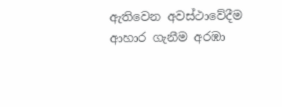ඇතිවෙන අවස්ථාවේදීම ආහාර ගැනීම අරඹා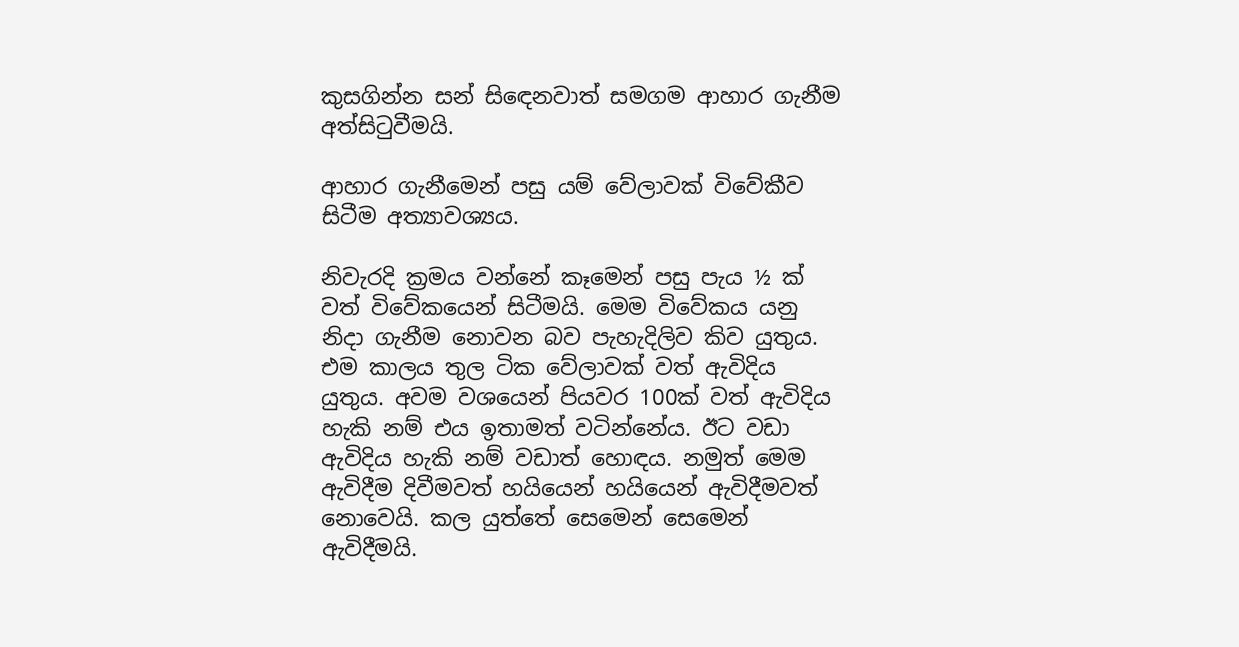කුසගින්න සන් සි‍ඳෙනවාත් සමගම ආහාර ගැනීම අත්සිටුවීමයි.

ආහාර ගැනීමෙන් පසු යම් වේලාවක් විවේකීව සිටීම අත්‍යාවශ්‍යය.

නිවැරදි ක්‍රමය වන්නේ කෑමෙන් පසු පැය ½ ක් වත් විවේකයෙන් සිටීමයි. මෙම විවේකය යනු නිදා ගැනීම නොවන බව පැහැදිලිව කිව යුතුය. එම කාලය තුල ටික වේලාවක් වත් ඇවිදිය යුතුය. අවම වශයෙන් පියවර 100ක් වත් ඇවිදිය හැකි නම් එය ඉතාමත් වටින්නේය. ඊට වඩා ඇවිදිය හැකි නම් වඩාත් හොඳය. නමුත් මෙම ඇවිදීම දිවීමවත් හයියෙන් හයියෙන් ඇවිදීමවත් නොවෙයි. කල යුත්තේ සෙමෙන් සෙමෙන් ඇවිදීමයි.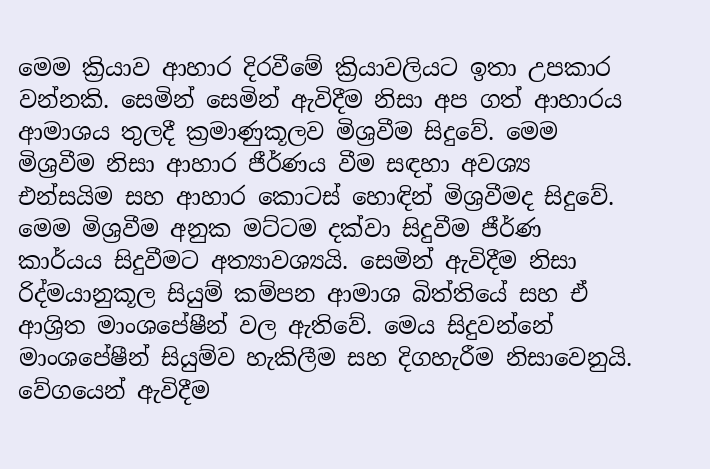මෙම ක්‍රියාව ආහාර දිරවීමේ ක්‍රියාවලියට ඉතා උපකාර වන්නකි. සෙමින් සෙමින් ඇවිදීම නිසා අප ගත් ආහාරය ආමාශය තුලදී ක්‍රමාණුකූලව මිශ්‍රවීම සිදුවේ. මෙම මිශ්‍රවීම නිසා ආහාර ජීර්ණය වීම සඳහා අවශ්‍ය එන්සයිම සහ ආහාර කොටස් හොඳින් මිශ්‍රවීමද සිදුවේ. මෙම මිශ්‍රවීම අනුක මට්ටම දක්වා සිදුවීම ජීර්ණ කාර්යය සිදුවීමට අත්‍යාවශ්‍යයි. සෙමින් ඇවිදීම නිසා රිද්මයානුකූල සියුම් කම්පන ආමාශ බිත්තියේ සහ ඒ ආශ්‍රිත මාංශපේෂීන් වල ඇතිවේ. මෙය සිදුවන්නේ මාංශපේ‍ෂීන් සියුම්ව හැකිලීම සහ දිගහැරීම නිසාවෙනුයි. වේගයෙන් ඇවිදීම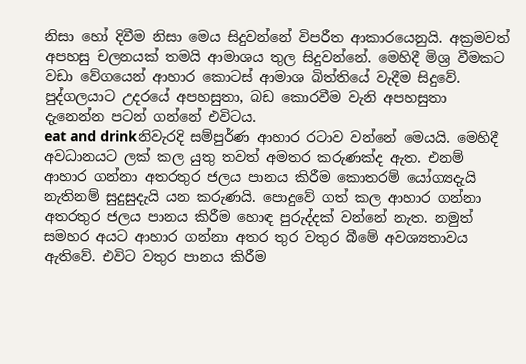නිසා හෝ දිවීම නිසා මෙය සිදුවන්නේ විපරීත ආකාරයෙනුයි. අක්‍රමවත් අපහසු චලනයක් තමයි ආමාශය තුල සිදුවන්නේ. මෙහිදී මිශ්‍ර වීමකට වඩා වේගයෙන් ආහාර කොටස් ආමාශ බිත්තියේ වැදීම සිදුවේ. පුද්ගලයාට උදරයේ අපහසුතා, බඩ කොරවීම වැනි අපහසුතා දැනෙන්න පටන් ගන්නේ එවිටය.
eat and drinkනිවැරදි සම්පුර්ණ ආහාර රටාව වන්නේ මෙයයි. මෙහිදී අවධානයට ලක් කල යුතු තවත් අමතර කරුණක්ද ඇත. එනම් ආහාර ගන්නා අතරතුර ජලය පානය කිරීම කොතරම් යෝග්‍යදැයි නැතිනම් සුදුසුදැයි යන කරුණයි. පොදුවේ ගත් කල ආහාර ගන්නා අතරතුර ජලය පානය කිරීම හොඳ පුරුද්දක් වන්නේ නැත. නමුත් සමහර අයට ආහාර ගන්නා අතර තුර වතුර බීමේ අවශ්‍යතාවය ඇතිවේ. එවිට වතුර පානය කිරීම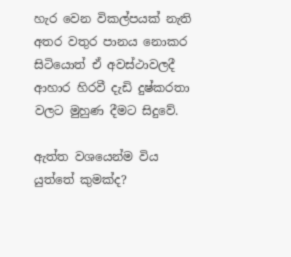හැර වෙන විකල්පයක් නැති අතර වතුර පානය නොකර සිටියොත් ඒ අවස්ථාවලදී ආහාර හිරවී දැඩි දුෂ්කරතා වලට මුහුණ දීමට සිදුවේ.

ඇත්ත වශයෙන්ම විය යුත්තේ කුමක්ද?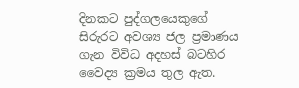දිනකට පුද්ගලයෙකුගේ සිරුරට අවශ්‍ය ජල ප්‍රමාණය ගැන විවිධ අදහස් බටහිර වෛද්‍ය ක්‍රමය තුල ඇත.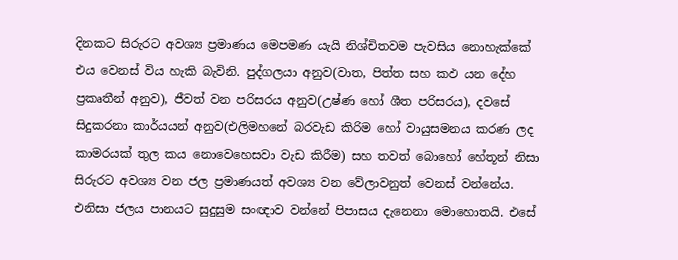දිනකට සිරුරට අවශ්‍ය ප්‍රමාණය මෙපමණ යැයි නිශ්චිතවම පැවසිය නොහැක්කේ එය වෙනස් විය හැකි බැවිනි. පුද්ගලයා අනුව(වාත, පිත්ත සහ කඵ යන දේහ ප්‍රකෘතීන් අනුව), ජීවත් වන පරිසරය අනුව(උෂ්ණ හෝ ශීත පරිසරය), දවසේ සිදුකරනා කාර්යයන් අනුව(එලිමහනේ බරවැඩ කිරිම හෝ වායුසමනය කරණ ලද කාමරයක් තුල කය නොවෙහෙසවා වැඩ කිරීම) සහ තවත් බොහෝ හේතූන් නිසා සිරුරට අවශ්‍ය වන ජල ප්‍රමාණයත් අවශ්‍ය වන වේලාවනුත් වෙනස් වන්නේය. එනිසා ජලය පානයට සුදුසුම සංඥාව වන්නේ පිපාසය දැනෙනා මොහොතයි. එසේ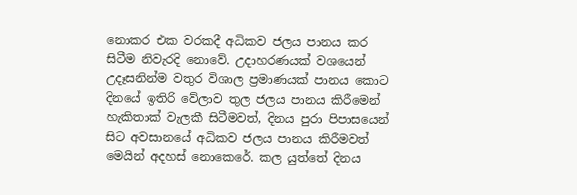නොකර එක වරකදී අධිකව ජලය පානය කර සිටීම නිවැරදි නොවේ. උදාහරණයක් වශයෙන් උදෑසනින්ම වතුර විශාල ප්‍රමාණයක් පානය කොට දිනයේ ඉතිරි වේලාව තුල ජලය පානය කිරීමෙන් හැකිතාක් වැලකී සිටීමවත්, දිනය පුරා පිපාසයෙන් සිට අවසානයේ අධිකව ජලය පානය කිරීමවත් මෙයින් අදහස් නොකෙරේ. කල යුත්තේ දිනය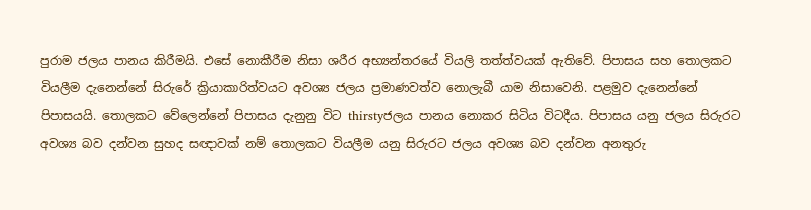පුරාම ජලය පානය කිරීමයි. එසේ නොකීරීම නිසා ශරීර අභ්‍යන්තරයේ වියලි තත්ත්වයක් ඇතිවේ. පිපාසය සහ තොලකට වියලීම දැනෙන්නේ සිරුරේ ක්‍රියාකාරිත්වයට අවශ්‍ය ජලය ප්‍රමාණවත්ව නොලැබී යාම නිසාවෙනි. පළමුව දැනෙන්නේ පිපාසයයි. තොලකට වේලෙන්නේ පිපාසය දැනුනු විට thirstyජලය පානය නොකර සිටිය විටදීය. පිපාසය යනු ජලය සිරුරට අවශ්‍ය බව දන්වන සුහද සඥාවක් නම් තොලකට වියලීම යනු සිරුරට ජලය අවශ්‍ය බව දන්වන අනතුරු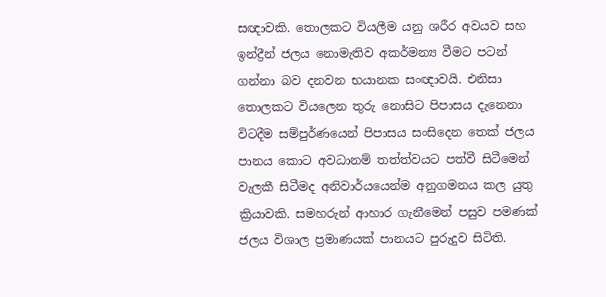සඥාවකි. තොලකට වියලීම යනු ශරීර අවයව සහ ඉන්ද්‍රීන් ජලය නොමැතිව අකර්මන්‍ය වීමට පටන් ගන්නා බව දනවන භයානක සංඥාවයි. එනිසා තොලකට වියලෙන තුරු නොසිට පිපාසය දැනෙනා විටදීම සම්පුර්ණයෙන් පිපාසය සංසිදෙන තෙක් ජලය පානය කොට අවධානම් තත්ත්වයට පත්වී සිටීමෙන් වැලකී සිටීමද අනිවාර්යයෙන්ම අනුගමනය කල යුතු ක්‍රියාවකි. සමහරුන් ආහාර ගැනීමෙන් පසුව පමණක් ජලය විශාල ප්‍රමාණයක් පානයට පුරුදුව සිටිති.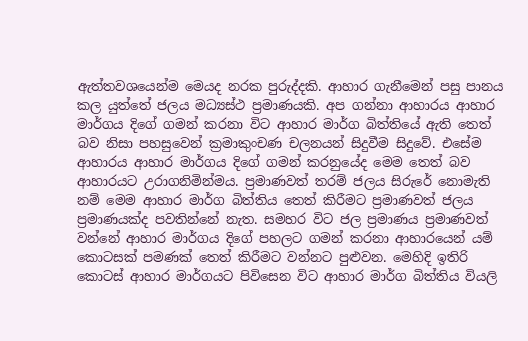ඇත්තවශයෙන්ම මෙයද නරක පුරුද්දකි. ආහාර ගැනීමෙන් පසු පානය කල යුත්තේ ජලය මධ්‍යස්ථ ප්‍රමාණයකි. අප ගන්නා ආහාරය ආහාර මාර්ගය දිගේ ගමන් කරනා විට ආහාර මාර්ග බිත්තියේ ඇති තෙත් බව නිසා පහසුවෙන් ක්‍රමාකුංචණ චලනයන් සිදුවීම සිදුවේ. එසේම ආහාරය ආහාර මාර්ගය දිගේ ගමන් කරනුයේද මෙම තෙත් බව ආහාරයට උරාගනිමින්මය. ප්‍රමාණවත් තරම් ‍ජලය සිරුරේ නොමැති නම් මෙම ආහාර මාර්ග බිත්තිය තෙත් කිරීමට ප්‍රමාණවත් ජලය ප්‍රමාණයක්ද පවතින්නේ නැත. සමහර විට ජල ප්‍රමාණය ප්‍රමාණවත් වන්නේ ආහාර මාර්ගය දිගේ පහලට ගමන් කරනා ආහාරයෙන් යම් කොටසක් පමණක් තෙත් කිරීමට වන්නට පුළුවන. මෙහිදි ඉතිරි කොටස් ආහාර මාර්ගයට පිවිසෙන විට ආහාර මාර්ග බිත්තිය වියලි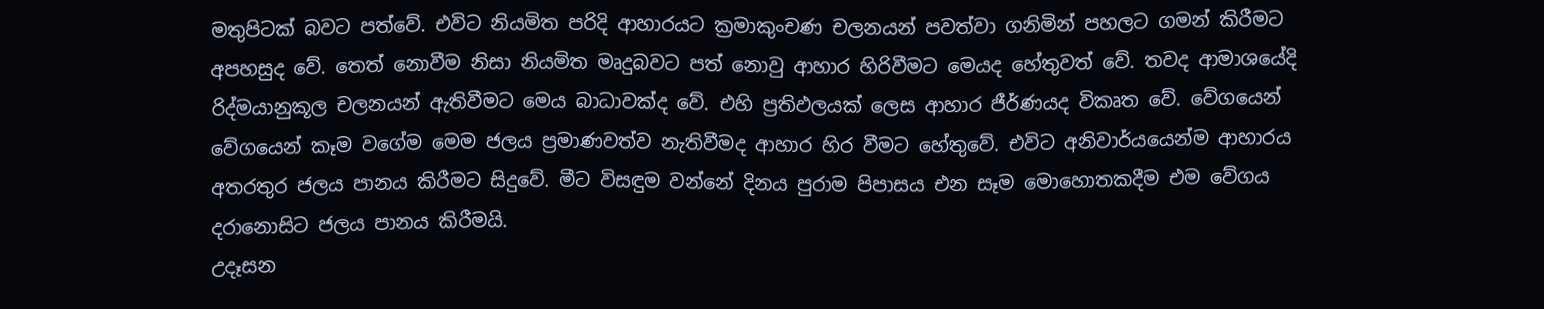මතුපිටක් බවට පත්වේ. එවිට නියමිත පරිදි ආහාරයට ක්‍රමාකුංචණ චලනයන් පවත්වා ගනිමින් පහලට ගමන් කිරීමට අපහසුද වේ. තෙත් නොවීම නිසා නියමිත මෘදුබවට පත් නොවු ආහාර හිරිවීමට මෙයද හේතුවත් වේ. තවද ආමාශයේදි රිද්මයානුකූල චලනයන් ඇතිවීමට මෙය බාධාවක්ද වේ. එහි ප්‍රතිඵලයක් ලෙස ආහාර ජීර්ණයද විකෘත වේ. වේගයෙන් වේගයෙන් කෑම වගේම මෙම ජලය ප්‍රමාණවත්ව නැතිවීමද ආහාර හිර වීමට හේතුවේ. එවිට අනිවාර්යයෙන්ම ආහාරය අතරතුර ජලය පානය කිරීමට සිදුවේ. මීට විසඳුම වන්නේ දිනය පුරාම පිපාසය එන සෑම මොහොතකදීම එම වේගය දරානොසිට ජලය පානය කිරීමයි.
උදෑසන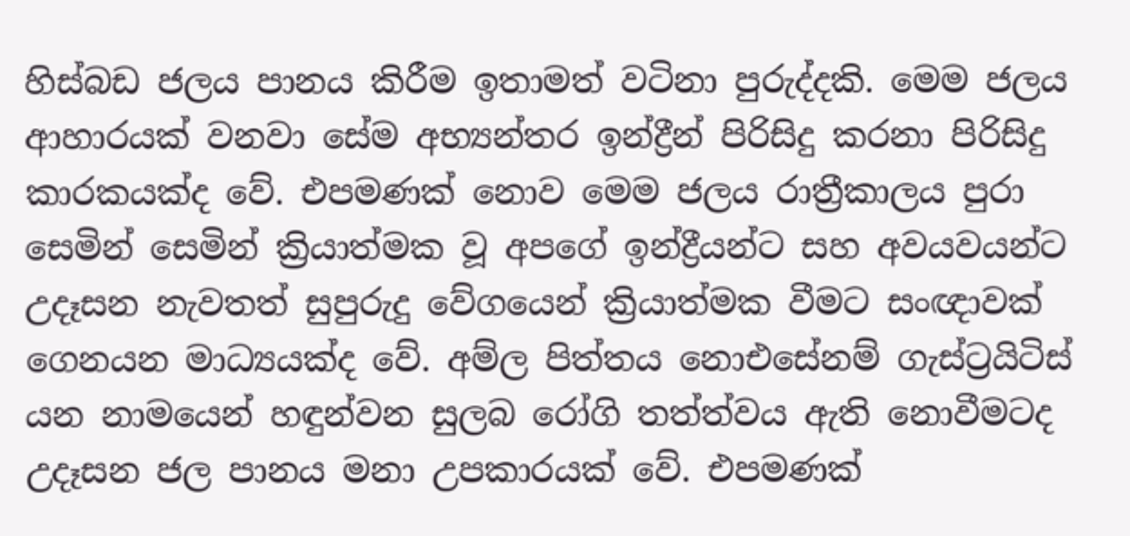හිස්බඩ ජලය පානය කිරීම ඉතාමත් වටිනා පුරුද්දකි. මෙම ජලය ආහාරයක් වනවා සේම අභ්‍යන්තර ඉන්ද්‍රීන් පිරිසිදු කරනා පිරිසිදු කාරකයක්ද වේ. එපමණක් නොව මෙම ජලය රාත්‍රීකාලය පුරා සෙමින් සෙමින් ක්‍රියාත්මක වූ අපගේ ඉන්ද්‍රීයන්ට සහ අවයවයන්ට උදෑසන නැවතත් සුපුරුදු වේගයෙන් ක්‍රියාත්මක වීමට සංඥාවක් ගෙනයන මාධ්‍යයක්ද වේ. අම්ල පිත්තය නොඑසේනම් ගැස්ට්‍රයිටිස් යන නාමයෙන් හඳුන්වන සුලබ රෝගි තත්ත්වය ඇති නොවීමටද උදෑසන ජල පානය මනා උපකාරයක් වේ. එපමණක්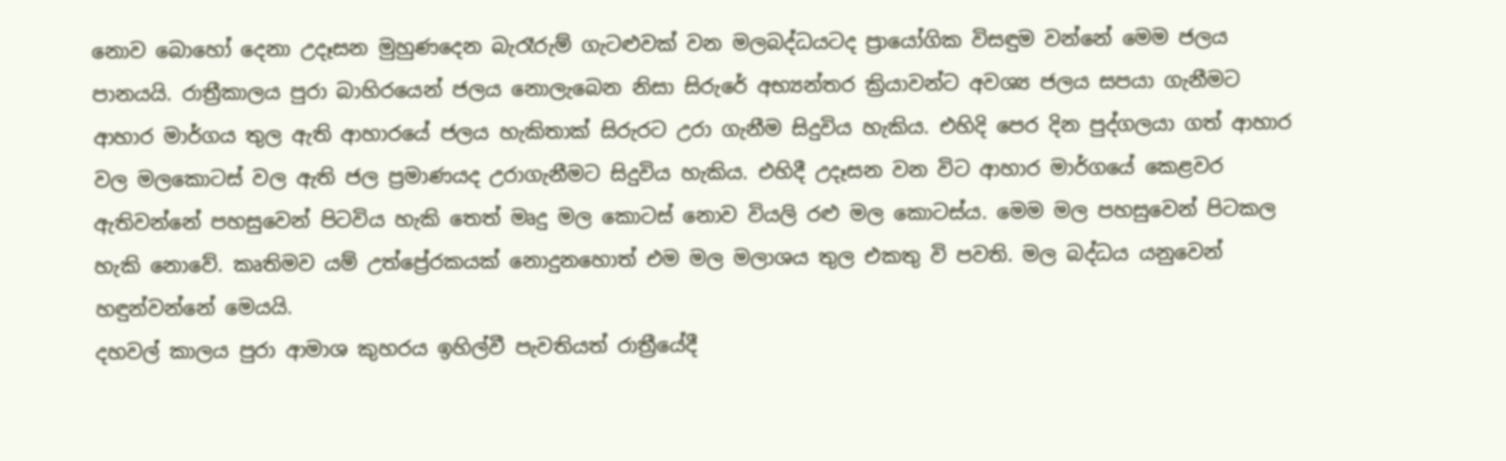නොව බොහෝ දෙනා උදෑසන මුහුණදෙන බැරෑරුම් ගැටළුවක් වන මලබද්ධයටද ‍ප්‍රායෝගික විසඳුම වන්නේ මෙම ජලය පානයයි. රාත්‍රීකාලය පුරා බාහිරයෙන් ජලය නොලැබෙන නිසා සිරුරේ අභ්‍යන්තර ක්‍රියාවන්ට අවශ්‍ය ජලය සපයා ගැනීමට ආහාර මාර්ගය තුල ඇති ආහාරයේ ජලය හැකිතාක් සිරුරට උරා ගැනීම සිදුවිය හැකිය. එහිදි පෙර දින පුද්ගලයා ගත් ආහාර වල මල‍කොටස් වල ඇති ජල ප්‍රමාණයද උරාගැනීමට සිදුවිය හැකිය. එහිදී උදෑසන වන විට ආහාර මාර්ගයේ කෙළවර ඇතිවන්නේ පහසුවෙන් පිටවිය හැකි තෙත් මෘදු මල කොටස් නොව වියලි රළු මල කොටස්ය. මෙම මල පහසුවෙන් පිටකල හැකි නොවේ. කෘතිමව යම් උත්ප්‍රේරකයක් නොදුනහොත් එම මල මලාශය තුල එකතු වි පවති. මල බද්ධය යනුවෙන් හඳුන්වන්නේ මෙයයි.
දහවල් කාලය පුරා ආමාශ කුහරය ඉහිල්වී පැවතියත් රාත්‍රීයේදී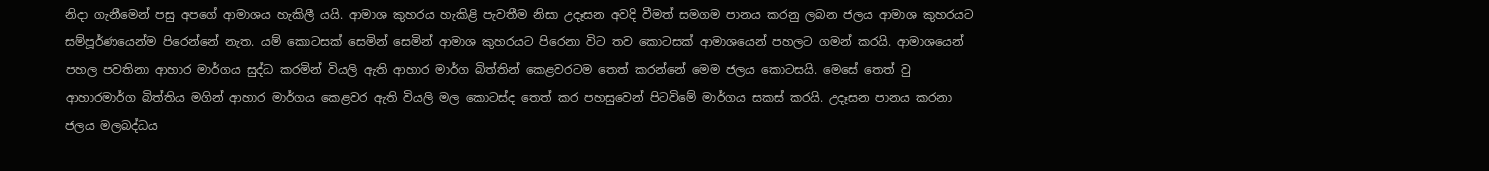නිදා ගැනීමෙන් පසු අපගේ ආමාශය හැකිලී යයි. ආමාශ කුහරය හැකිළි පැවතීම නිසා උදෑසන අවදි වීමත් සමගම පානය කරනු ලබන ජලය ආමාශ කුහරයට සම්පූර්ණයෙන්ම පිරෙන්නේ නැත. යම් කොටසක් සෙමින් සෙමින් ආමාශ කුහරයට පිරෙනා විට තව කොටසක් ආමාශයෙන් පහලට ගමන් කරයි. ආමාශයෙන් පහල පවතිනා ආහාර මාර්ගය සුද්ධ කරමින් වියලි ඇති ආහාර මාර්ග බිත්තින් කෙළවරටම තෙත් කරන්නේ මෙම ජලය කොටසයි. මෙසේ තෙත් වු ආහාරමාර්ග බිත්තිය මගින් ආහාර මාර්ගය කෙළවර ඇති වියලි මල කොටස්ද තෙත් කර පහසුවෙන් පිටවිමේ මාර්ගය සකස් කරයි. උදෑසන පානය කරනා ජලය මලබද්ධය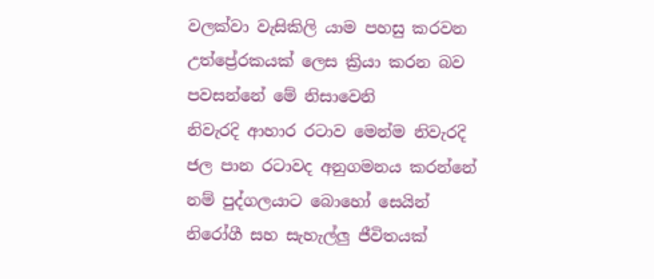වලක්වා වැසිකිලි යාම පහසු කරවන උත්ප්‍රේරකයක් ලෙස ක්‍රියා කරන බව පවසන්නේ මේ නිසාවෙනි
නිවැරදි ආහාර රටාව මෙන්ම නිවැරදි ජල පාන රටාවද අනුගමනය කරන්නේ නම් පුද්ගලයාට බොහෝ සෙයින් නිරෝගී සහ සැහැල්ලු ජීවිතයක්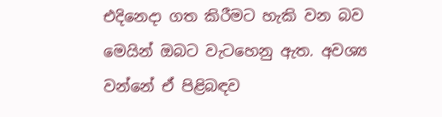එදිනෙදා ගත කිරීමට හැකි වන බව මෙයින් ඔබට වැටහෙනු ඇත. අවශ්‍ය වන්නේ ඒ පිළිබඳව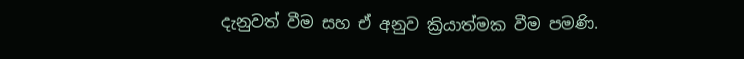දැනුවත් වීම සහ ඒ අනුව ක්‍රියාත්මක වීම පමණි.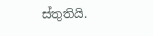ස්තුතියි.